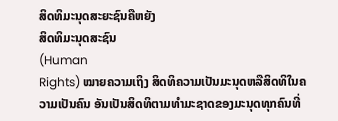ສິດທິມະນຸດສະຍະຊົນຄືຫຍັງ
ສິດທິມະນຸດສະຊົນ
(Human
Rights) ໝາຍຄວາມເຖິງ ສິດທິຄວາມເປັນມະນຸດຫລືສິດທິໃນຄວາມເປັນຄົນ ອັນເປັນສິດທິຕາມທຳມະຊາດຂອງມະນຸດທຸກຄົນທີ່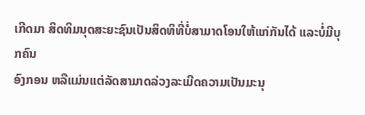ເກີດມາ ສິດທິມນຸດສະຍະຊົນເປັນສິດທິທີ່ບໍ່ສາມາດໂອນໃຫ້ແກ່ກັນໄດ້ ແລະບໍ່ມີບຸກຄົນ
ອົງກອນ ຫລືແມ່ນແຕ່ລັດສາມາດລ່ວງລະເມີດຄວາມເປັນມະນຸ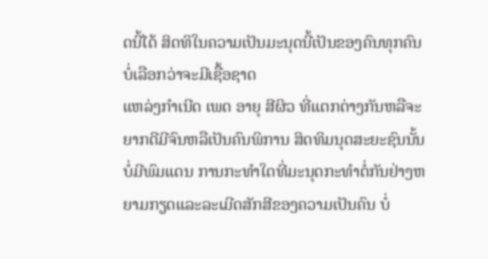ດນີ້ໄດ້ ສິດທິໃນຄວາມເປັນມະນຸດນີ້ເປັນຂອງຄົນທຸກຄົນ ບໍ່ເລືອກວ່າຈະມີເຊື້ອຊາດ
ແຫລ່ງກຳເນີດ ເພດ ອາຍຸ ສີຜິວ ທີ່ແຕກຕ່າງກັນຫລືຈະຍາກດີມີຈົນຫລືເປັນຄົນພິການ ສິດທິມນຸດສະຍະຊົນນັ້ນບໍ່ມີພົມແດນ ການກະທຳໃດທີ່ມະນຸດກະທຳຕໍ່ກັນຢ່າງຫຍາມກຽດແລະລະເມີດສັກສີຂອງຄວາມເປັນຄົນ ບໍ່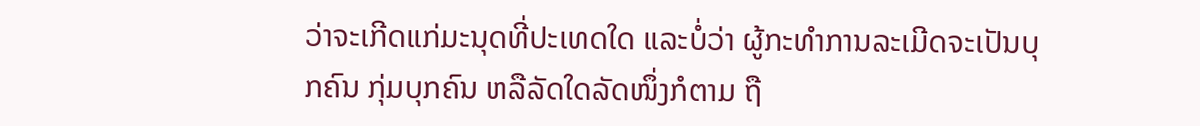ວ່າຈະເກີດແກ່ມະນຸດທີ່ປະເທດໃດ ແລະບໍ່ວ່າ ຜູ້ກະທຳການລະເມີດຈະເປັນບຸກຄົນ ກຸ່ມບຸກຄົນ ຫລືລັດໃດລັດໜຶ່ງກໍຕາມ ຖື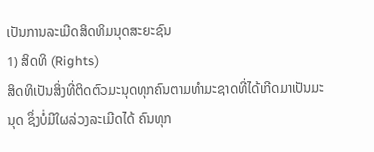ເປັນການລະເມີດສິດທິມນຸດສະຍະຊົນ
1) ສິດທິ (Rights)
ສິດທິເປັນສິ່ງທີ່ຕິດຕົວມະນຸດທຸກຄົນຕາມທຳມະຊາດທີ່ໄດ້ເກີດມາເປັນມະນຸດ ຊຶ່ງບໍ່ມີໃຜລ່ວງລະເມີດໄດ້ ຄົນທຸກ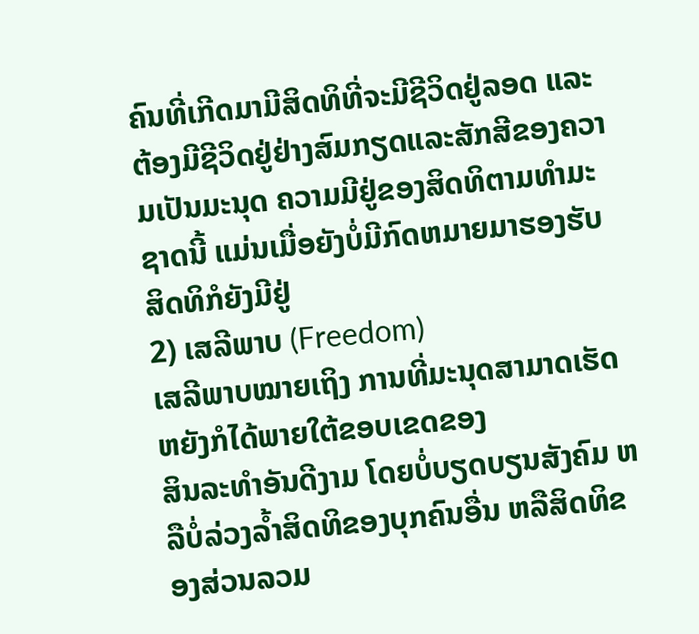ຄົນທີ່ເກີດມາມີສິດທິທີ່ຈະມີຊີວິດຢູ່ລອດ ແລະຕ້ອງມີຊີວິດຢູ່ຢ່າງສົມກຽດແລະສັກສີຂອງຄວາມເປັນມະນຸດ ຄວາມມີຢູ່ຂອງສິດທິຕາມທຳມະຊາດນີ້ ແມ່ນເມື່ອຍັງບໍ່ມີກົດຫມາຍມາຮອງຮັບ
ສິດທິກໍຍັງມີຢູ່
2) ເສລີພາບ (Freedom)
ເສລີພາບໝາຍເຖິງ ການທີ່ມະນຸດສາມາດເຮັດຫຍັງກໍໄດ້ພາຍໃຕ້ຂອບເຂດຂອງ
ສິນລະທຳອັນດີງາມ ໂດຍບໍ່ບຽດບຽນສັງຄົມ ຫລືບໍ່ລ່ວງລ້ຳສິດທິຂອງບຸກຄົນອື່ນ ຫລືສິດທິຂອງສ່ວນລວມ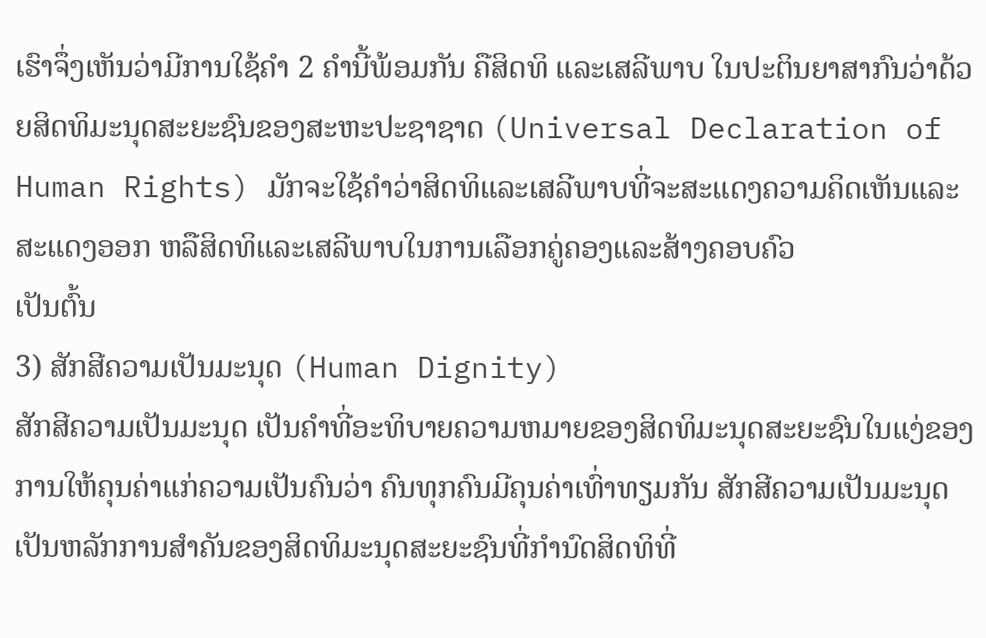ເຮົາຈຶ່ງເຫັນວ່າມີການໃຊ້ຄຳ 2 ຄຳນີ້ພ້ອມກັນ ຄືສິດທິ ແລະເສລີພາບ ໃນປະຕິນຍາສາກົນວ່າດ້ວຍສິດທິມະນຸດສະຍະຊົນຂອງສະຫະປະຊາຊາດ (Universal Declaration of Human Rights) ມັກຈະໃຊ້ຄຳວ່າສິດທິແລະເສລີພາບທີ່ຈະສະແດງຄວາມຄິດເຫັນແລະສະແດງອອກ ຫລືສິດທິແລະເສລີພາບໃນການເລືອກຄູ່ຄອງແລະສ້າງຄອບຄົວ
ເປັນຕົ້ນ
3) ສັກສີຄວາມເປັນມະນຸດ (Human Dignity)
ສັກສີຄວາມເປັນມະນຸດ ເປັນຄຳທີ່ອະທິບາຍຄວາມຫມາຍຂອງສິດທິມະນຸດສະຍະຊົນໃນແງ່ຂອງການໃຫ້ຄຸນຄ່າແກ່ຄວາມເປັນຄົນວ່າ ຄົນທຸກຄົນມີຄຸນຄ່າເທົ່າທຽມກັນ ສັກສີຄວາມເປັນມະນຸດ ເປັນຫລັກການສຳຄັນຂອງສິດທິມະນຸດສະຍະຊົນທີ່ກຳນົດສິດທິທີ່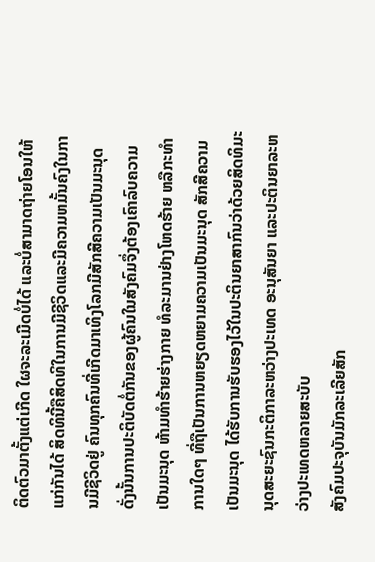ຕິດຕົວມາຕັ້ງແຕ່ເກີດ ໃຜຈະລະເມີດບໍ່ໄດ້ ແລະບໍ່ສາມາດຖ່າຍໂອນໃຫ້ແກ່ກັນໄດ້ ສິດທິນີ້ຄືສິດທິໃນການມີຊີວິດແລະມີຄວາມຫມັ້ນຄົງໃນການມີຊີວິດຢູ່ ຄົນທຸກຄົນທີ່ເກີດມາເທິງໂລກມີສັກສີຄວາມເປັນມະນຸດ ດັ່ງນັ້ນການປະຕິບັດຕໍ່ກັນຂອງຜູ້ຄົນໃນສັງຄົມຈຶ່ງຕ້ອງເຄົາລົບຄວາມເປັນມະນຸດ ຫ້າມທຳຮ້າຍຮ່າງກາຍ ທໍລະມານຢ່າງໂຫດຮ້າຍ ຫລືກະທຳການໃດໆ ທີ່ຖືເປັນການຫຍຽດຫຍາມຄວາມເປັນມະນຸດ ສັກສີຄວາມເປັນມະນຸດ ໄດ້ຮັບການຮັບຮອງໄວ້ໃນປະຕິນຍາສາກົນວ່າດ້ວຍສິດທິມະນຸດສະຍະຊົນກະຕິກາລະຫວ່າງປະເທດ ອະນຸສັນຍາ ແລະປະຕິນຍາລະຫວ່າງປະເທດຫລາຍສະບັບ
ສັງຄົມປະຈຸບັນມັກລະເລີຍສັກ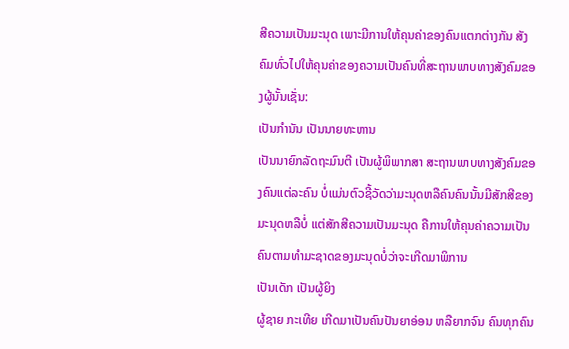ສີຄວາມເປັນມະນຸດ ເພາະມີການໃຫ້ຄຸນຄ່າຂອງຄົນແຕກຕ່າງກັນ ສັງຄົມທົ່ວໄປໃຫ້ຄຸນຄ່າຂອງຄວາມເປັນຄົນທີ່ສະຖານພາບທາງສັງຄົມຂອງຜູ້ນັ້ນເຊັ່ນ:
ເປັນກຳນັນ ເປັນນາຍທະຫານ
ເປັນນາຍົກລັດຖະມົນຕີ ເປັນຜູ້ພິພາກສາ ສະຖານພາບທາງສັງຄົມຂອງຄົນແຕ່ລະຄົນ ບໍ່ແມ່ນຕົວຊີ້ວັດວ່າມະນຸດຫລືຄົນຄົນນັ້ນມີສັກສີຂອງມະນຸດຫລືບໍ່ ແຕ່ສັກສີຄວາມເປັນມະນຸດ ຄືການໃຫ້ຄຸນຄ່າຄວາມເປັນຄົນຕາມທຳມະຊາດຂອງມະນຸດບໍ່ວ່າຈະເກີດມາພິການ
ເປັນເດັກ ເປັນຜູ້ຍິງ
ຜູ້ຊາຍ ກະເທີຍ ເກີດມາເປັນຄົນປັນຍາອ່ອນ ຫລືຍາກຈົນ ຄົນທຸກຄົນ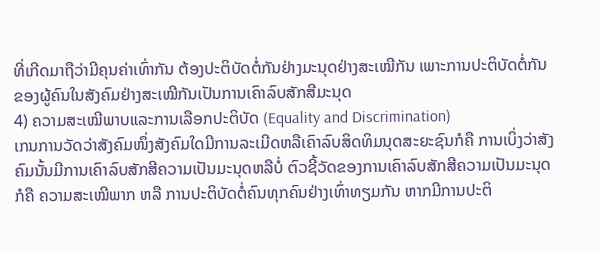ທີ່ເກີດມາຖືວ່າມີຄຸນຄ່າເທົ່າກັນ ຕ້ອງປະຕິບັດຕໍ່ກັນຢ່າງມະນຸດຢ່າງສະເໝີກັນ ເພາະການປະຕິບັດຕໍ່ກັນຂອງຜູ້ຄົນໃນສັງຄົມຢ່າງສະເໝີກັນເປັນການເຄົາລົບສັກສີມະນຸດ
4) ຄວາມສະເໝີພາບແລະການເລືອກປະຕິບັດ (Equality and Discrimination)
ເກນການວັດວ່າສັງຄົມໜຶ່ງສັງຄົມໃດມີການລະເມີດຫລືເຄົາລົບສິດທິມນຸດສະຍະຊົນກໍຄື ການເບິ່ງວ່າສັງຄົມນັ້ນມີການເຄົາລົບສັກສີຄວາມເປັນມະນຸດຫລືບໍ່ ຕົວຊີ້ວັດຂອງການເຄົາລົບສັກສີຄວາມເປັນມະນຸດກໍຄື ຄວາມສະເໝີພາກ ຫລື ການປະຕິບັດຕໍ່ຄົນທຸກຄົນຢ່າງເທົ່າທຽມກັນ ຫາກມີການປະຕິ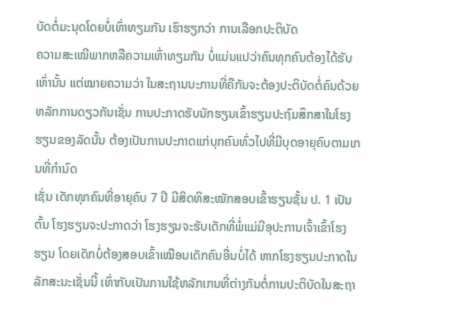ບັດຕໍ່ມະນຸດໂດຍບໍ່ເທົ່າທຽມກັນ ເຮົາຮຽກວ່າ ການເລືອກປະຕິບັດ
ຄວາມສະເໝີພາກຫລືຄວາມເທົ່າທຽມກັນ ບໍ່ແມ່ນແປວ່າຄົນທຸກຄົນຕ້ອງໄດ້ຮັບເທົ່ານັ້ນ ແຕ່ໝາຍຄວາມວ່າ ໃນສະຖານນະການທີ່ຄືກັນຈະຕ້ອງປະຕິບັດຕໍ່ຄົນດ້ວຍຫລັກການດຽວກັນເຊັ່ນ ການປະກາດຮັບນັກຮຽນເຂົ້າຮຽນປະຖົມສຶກສາໃນໂຮງຮຽນຂອງລັດນັ້ນ ຕ້ອງເປັນການປະກາດແກ່ບຸກຄົນທົ່ວໄປທີ່ມີບຸດອາຍຸຄົບຕາມເກນທີ່ກຳນົດ
ເຊັ່ນ ເດັກທຸກຄົນທີ່ອາຍຸຄົບ 7 ປີ ມີສິດທິສະໝັກສອບເຂົ້າຮຽນຊັ້ນ ປ. 1 ເປັນຕົ້ນ ໂຮງຮຽນຈະປະກາດວ່າ ໂຮງຮຽນຈະຮັບເດັກທີ່ພໍ່ແມ່ມີອຸປະການເຈົ້າເຂົ້າໂຮງຮຽນ ໂດຍເດັກບໍ່ຕ້ອງສອບເຂົ້າເໝືອນເດັກຄົນອື່ນບໍ່ໄດ້ ຫາກໂຮງຮຽນປະກາດໃນລັກສະນະເຊັ່ນນີ້ ເທົ່າກັບເປັນການໃຊ້ຫລັກເກນທີ່ຕ່າງກັນຕໍ່ການປະຕິບັດໃນສະຖາ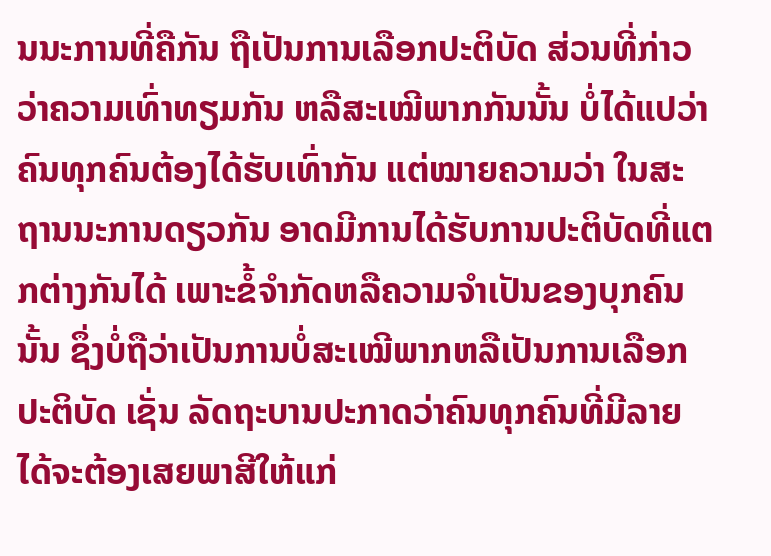ນນະການທີ່ຄືກັນ ຖືເປັນການເລືອກປະຕິບັດ ສ່ວນທີ່ກ່າວວ່າຄວາມເທົ່າທຽມກັນ ຫລືສະເໝີພາກກັນນັ້ນ ບໍ່ໄດ້ແປວ່າຄົນທຸກຄົນຕ້ອງໄດ້ຮັບເທົ່າກັນ ແຕ່ໝາຍຄວາມວ່າ ໃນສະຖານນະການດຽວກັນ ອາດມີການໄດ້ຮັບການປະຕິບັດທີ່ແຕກຕ່າງກັນໄດ້ ເພາະຂໍ້ຈຳກັດຫລືຄວາມຈຳເປັນຂອງບຸກຄົນນັ້ນ ຊຶ່ງບໍ່ຖືວ່າເປັນການບໍ່ສະເໝີພາກຫລືເປັນການເລືອກປະຕິບັດ ເຊັ່ນ ລັດຖະບານປະກາດວ່າຄົນທຸກຄົນທີ່ມີລາຍໄດ້ຈະຕ້ອງເສຍພາສີໃຫ້ແກ່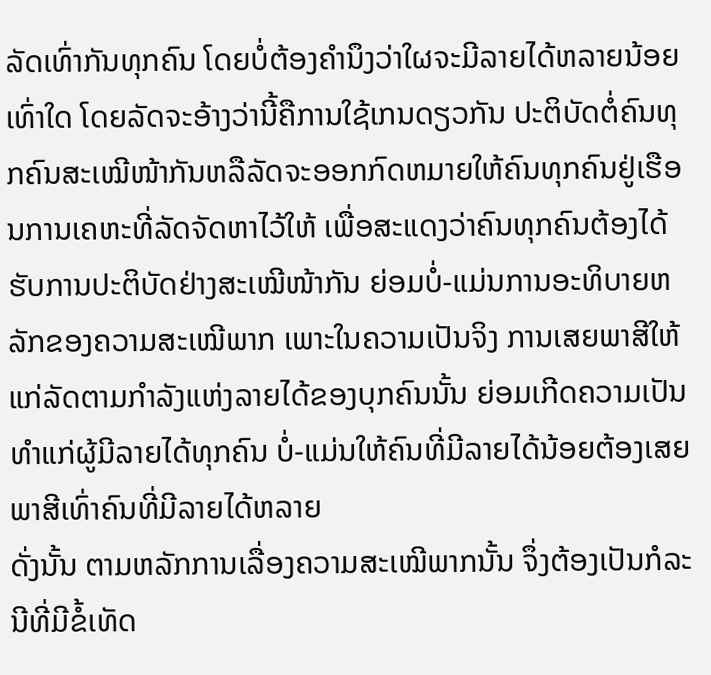ລັດເທົ່າກັນທຸກຄົນ ໂດຍບໍ່ຕ້ອງຄຳນຶງວ່າໃຜຈະມີລາຍໄດ້ຫລາຍນ້ອຍເທົ່າໃດ ໂດຍລັດຈະອ້າງວ່ານີ້ຄືການໃຊ້ເກນດຽວກັນ ປະຕິບັດຕໍ່ຄົນທຸກຄົນສະເໝີໜ້າກັນຫລືລັດຈະອອກກົດຫມາຍໃຫ້ຄົນທຸກຄົນຢູ່ເຮືອນການເຄຫະທີ່ລັດຈັດຫາໄວ້ໃຫ້ ເພື່ອສະແດງວ່າຄົນທຸກຄົນຕ້ອງໄດ້ຮັບການປະຕິບັດຢ່າງສະເໝີໜ້າກັນ ຍ່ອມບໍ່-ແມ່ນການອະທິບາຍຫລັກຂອງຄວາມສະເໝີພາກ ເພາະໃນຄວາມເປັນຈິງ ການເສຍພາສີໃຫ້ແກ່ລັດຕາມກຳລັງແຫ່ງລາຍໄດ້ຂອງບຸກຄົນນັ້ນ ຍ່ອມເກີດຄວາມເປັນທຳແກ່ຜູ້ມີລາຍໄດ້ທຸກຄົນ ບໍ່-ແມ່ນໃຫ້ຄົນທີ່ມີລາຍໄດ້ນ້ອຍຕ້ອງເສຍພາສີເທົ່າຄົນທີ່ມີລາຍໄດ້ຫລາຍ
ດັ່ງນັ້ນ ຕາມຫລັກການເລື່ອງຄວາມສະເໝີພາກນັ້ນ ຈຶ່ງຕ້ອງເປັນກໍລະນີທີ່ມີຂໍ້ເທັດ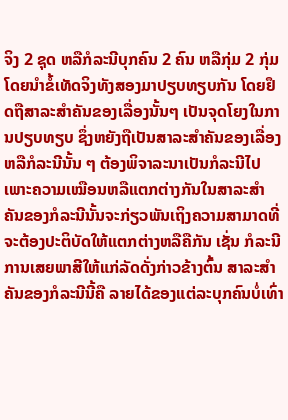ຈິງ 2 ຊຸດ ຫລືກໍລະນີບຸກຄົນ 2 ຄົນ ຫລືກຸ່ມ 2 ກຸ່ມ ໂດຍນຳຂໍ້ເທັດຈິງທັງສອງມາປຽບທຽບກັນ ໂດຍຢຶດຖືສາລະສຳຄັນຂອງເລື່ອງນັ້ນໆ ເປັນຈຸດໂຍງໃນການປຽບທຽບ ຊຶ່ງຫຍັງຖືເປັນສາລະສຳຄັນຂອງເລື່ອງຫລືກໍລະນີນັ້ນ ໆ ຕ້ອງພິຈາລະນາເປັນກໍລະນີໄປ ເພາະຄວາມເໝືອນຫລືແຕກຕ່າງກັນໃນສາລະສຳຄັນຂອງກໍລະນີນັ້ນຈະກ່ຽວພັນເຖິງຄວາມສາມາດທີ່ຈະຕ້ອງປະຕິບັດໃຫ້ແຕກຕ່າງຫລືຄືກັນ ເຊັ່ນ ກໍລະນີການເສຍພາສີໃຫ້ແກ່ລັດດັ່ງກ່າວຂ້າງຕົ້ນ ສາລະສຳຄັນຂອງກໍລະນີນີ້ຄື ລາຍໄດ້ຂອງແຕ່ລະບຸກຄົນບໍ່ເທົ່າ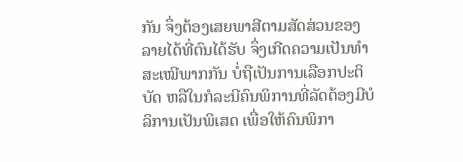ກັນ ຈຶ່ງຕ້ອງເສຍພາສີຕາມສັດສ່ວນຂອງລາຍໄດ້ທີ່ຕົນໄດ້ຮັບ ຈຶ່ງເກີດຄວາມເປັນທຳ ສະເໝີພາກກັນ ບໍ່ຖືເປັນການເລືອກປະຕິບັດ ຫລືໃນກໍລະນີຄົນພິການທີ່ລັດຕ້ອງມີບໍລິການເປັນພິເສດ ເພື່ອໃຫ້ຄົນພິກາ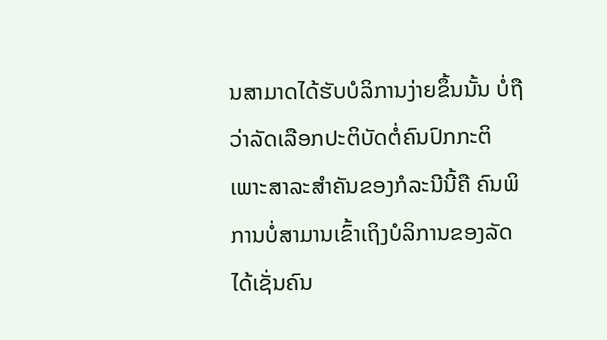ນສາມາດໄດ້ຮັບບໍລິການງ່າຍຂຶ້ນນັ້ນ ບໍ່ຖືວ່າລັດເລືອກປະຕິບັດຕໍ່ຄົນປົກກະຕິ ເພາະສາລະສຳຄັນຂອງກໍລະນີນີ້ຄື ຄົນພິການບໍ່ສາມານເຂົ້າເຖິງບໍລິການຂອງລັດໄດ້ເຊັ່ນຄົນ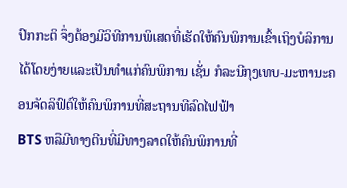ປົກກະຕິ ຈຶ່ງຕ້ອງມີວິທີການພິເສດທີ່ເຮັດໃຫ້ຄົນພິການເຂົ້າເຖິງບໍລິການໄດ້ໂດຍງ່າຍແລະເປັນທຳແກ່ຄົນພິການ ເຊັ່ນ ກໍລະນີກຸງເທບ-ມະຫານະຄອນຈັດລິຟົຕ໌ໃຫ້ຄົນພິການທີ່ສະຖານທີລົດໄຟຟ້າ
BTS ຫລືມີທາງຕີນທີ່ມີທາງລາດໃຫ້ຄົນພິການທີ່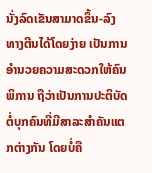ນັ່ງລົດເຂັນສາມາດຂຶ້ນ-ລົງ
ທາງຕີນໄດ້ໂດຍງ່າຍ ເປັນການອຳນວຍຄວາມສະດວກໃຫ້ຄົນພິການ ຖືວ່າເປັນການປະຕິບັດຕໍ່ບຸກຄົນທີ່ມີສາລະສຳຄັນແຕກຕ່າງກັນ ໂດຍບໍ່ຄື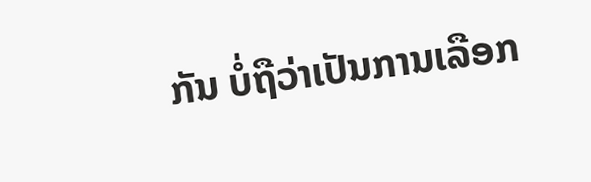ກັນ ບໍ່ຖືວ່າເປັນການເລືອກ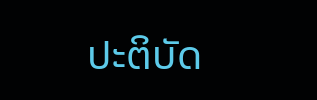ປະຕິບັດ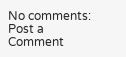No comments:
Post a Comment